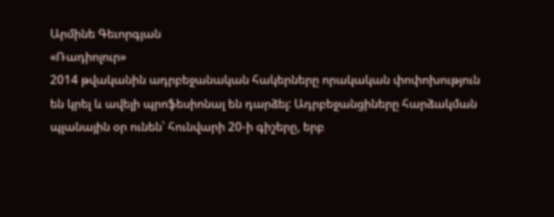Արմինե Գեւորգյան
«Ռադիոլուր»
2014 թվականին ադրբեջանական հակերները որակական փոփոխություն են կրել և ավելի պրոֆեսիոնալ են դարձել: Ադրբեջանցիները հարձակման պլանային օր ունեն՝ հունվարի 20-ի գիշերը, երբ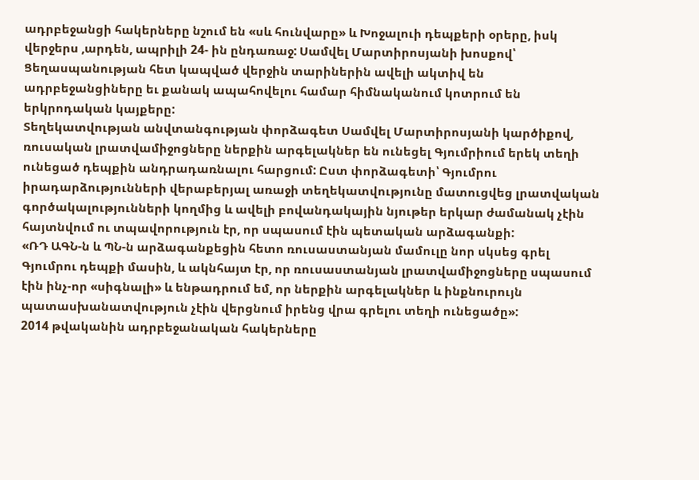ադրբեջանցի հակերները նշում են «սև հունվարը» և Խոջալուի դեպքերի օրերը, իսկ վերջերս ,արդեն, ապրիլի 24- ին ընդառաջ: Սամվել Մարտիրոսյանի խոսքով՝ Ցեղասպանության հետ կապված վերջին տարիներին ավելի ակտիվ են ադրբեջանցիները եւ քանակ ապահովելու համար հիմնականում կոտրում են երկրոդական կայքերը:
Տեղեկատվության անվտանգության փորձագետ Սամվել Մարտիրոսյանի կարծիքով, ռուսական լրատվամիջոցները ներքին արգելակներ են ունեցել Գյումրիում երեկ տեղի ունեցած դեպքին անդրադառնալու հարցում: Ըստ փորձագետի՝ Գյումրու իրադարձությունների վերաբերյալ առաջի տեղեկատվությունը մատուցվեց լրատվական գործակալությունների կողմից և ավելի բովանդակային նյութեր երկար ժամանակ չէին հայտնվում ու տպավորություն էր, որ սպասում էին պետական արձագանքի:
«ՌԴ ԱԳՆ-ն և ՊՆ-ն արձագանքեցին հետո ռուսաստանյան մամուլը նոր սկսեց գրել Գյումրու դեպքի մասին, և ակնհայտ էր, որ ռուսաստանյան լրատվամիջոցները սպասում էին ինչ-որ «սիգնալի» և ենթադրում եմ, որ ներքին արգելակներ և ինքնուրույն պատասխանատվություն չէին վերցնում իրենց վրա գրելու տեղի ունեցածը»:
2014 թվականին ադրբեջանական հակերները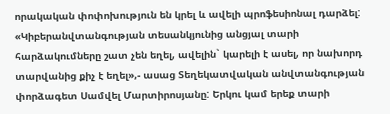որակական փոփոխություն են կրել և ավելի պրոֆեսիոնալ դարձել: «Կիբերանվտանգության տեսանկյունից անցյալ տարի հարձակումները շատ չեն եղել, ավելին` կարելի է ասել, որ նախորդ տարվանից քիչ է եղել»,- ասաց Տեղեկատվական անվտանգության փորձագետ Սամվել Մարտիրոսյանը: Երկու կամ երեք տարի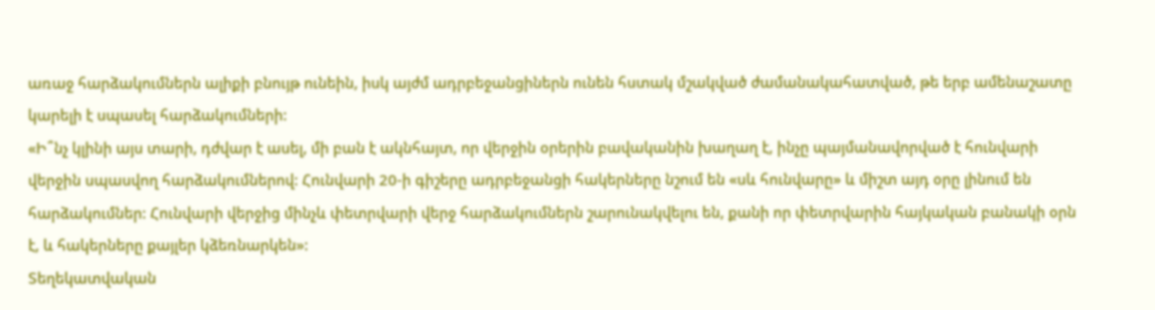առաջ հարձակումներն ալիքի բնույթ ունեին, իսկ այժմ ադրբեջանցիներն ունեն հստակ մշակված ժամանակահատված, թե երբ ամենաշատը կարելի է սպասել հարձակումների:
«Ի՞նչ կլինի այս տարի, դժվար է ասել, մի բան է ակնհայտ, որ վերջին օրերին բավականին խաղաղ է, ինչը պայմանավորված է հունվարի վերջին սպասվող հարձակումներով: Հունվարի 20-ի գիշերը ադրբեջանցի հակերները նշում են «սև հունվարը» և միշտ այդ օրը լինում են հարձակումներ: Հունվարի վերջից մինչև փետրվարի վերջ հարձակումներն շարունակվելու են, քանի որ փետրվարին հայկական բանակի օրն է, և հակերները քայլեր կձեռնարկեն»:
Տեղեկատվական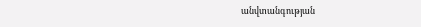անվտանգության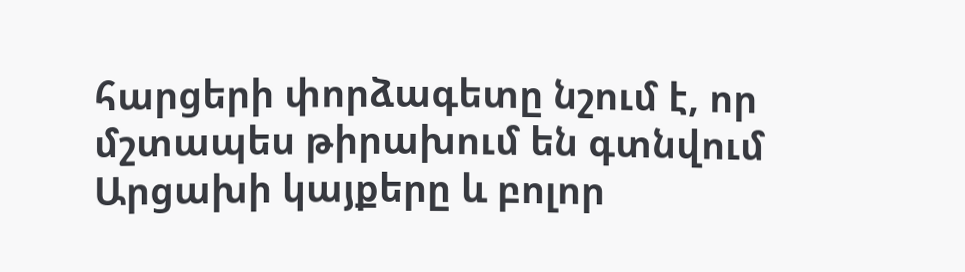հարցերի փորձագետը նշում է, որ մշտապես թիրախում են գտնվում Արցախի կայքերը և բոլոր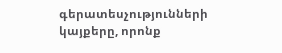գերատեսչությունների կայքերը, որոնք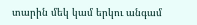տարին մեկ կամ երկու անգամ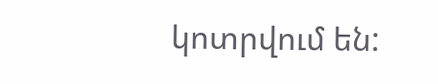կոտրվում են: